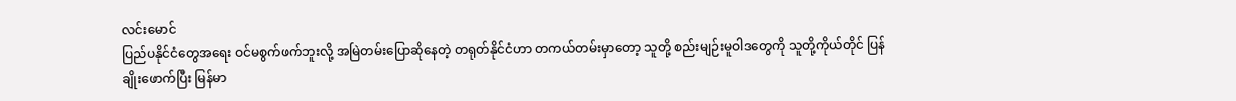လင်းမောင်
ပြည်ပနိုင်ငံတွေအရေး ဝင်မစွက်ဖက်ဘူးလို့ အမြဲတမ်းပြောဆိုနေတဲ့ တရုတ်နိုင်ငံဟာ တကယ်တမ်းမှာတော့ သူတို့ စည်းမျဉ်းမူဝါဒတွေကို သူတို့ကိုယ်တိုင် ပြန်ချိုးဖောက်ပြီး မြန်မာ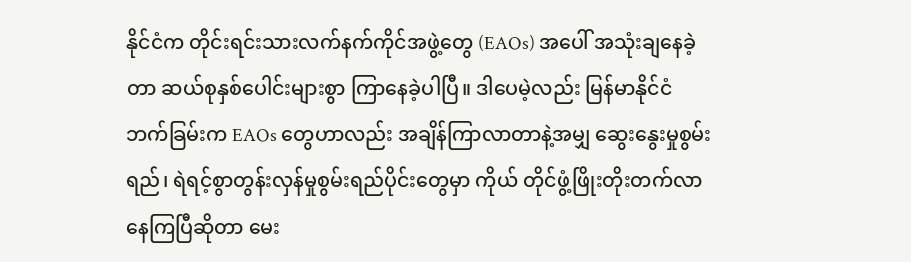နိုင်ငံက တိုင်းရင်းသားလက်နက်ကိုင်အဖွဲ့တွေ (EAOs) အပေါ် အသုံးချနေခဲ့တာ ဆယ်စုနှစ်ပေါင်းများစွာ ကြာနေခဲ့ပါပြီ။ ဒါပေမဲ့လည်း မြန်မာနိုင်ငံဘက်ခြမ်းက EAOs တွေဟာလည်း အချိန်ကြာလာတာနဲ့အမျှ ဆွေးနွေးမှုစွမ်းရည်၊ ရဲရင့်စွာတွန်းလှန်မှုစွမ်းရည်ပိုင်းတွေမှာ ကိုယ် တိုင်ဖွံ့ဖြိုးတိုးတက်လာနေကြပြီဆိုတာ မေး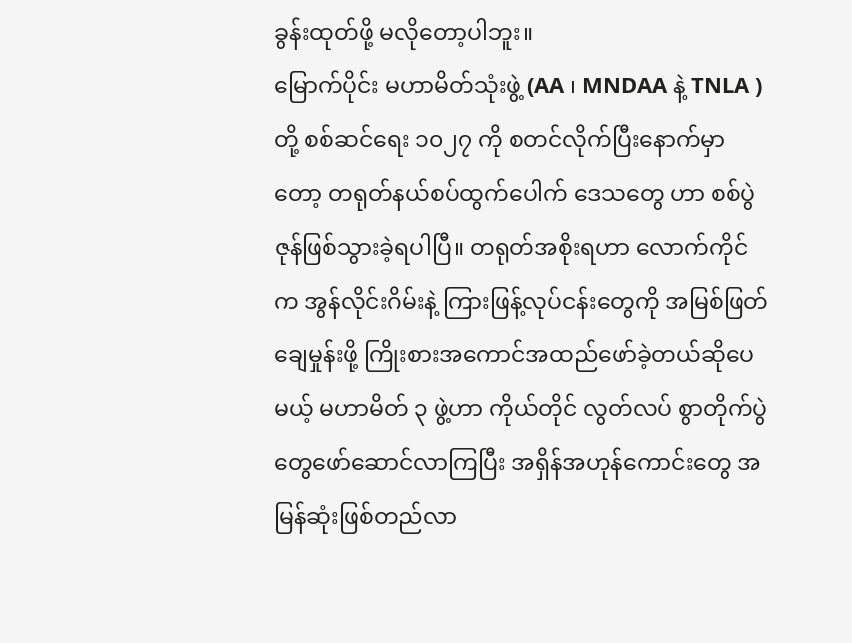ခွန်းထုတ်ဖို့ မလိုတော့ပါဘူး။
မြောက်ပိုင်း မဟာမိတ်သုံးဖွဲ့ (AA ၊ MNDAA နဲ့ TNLA ) တို့ စစ်ဆင်ရေး ၁၀၂၇ ကို စတင်လိုက်ပြီးနောက်မှာတော့ တရုတ်နယ်စပ်ထွက်ပေါက် ဒေသတွေ ဟာ စစ်ပွဲဇုန်ဖြစ်သွားခဲ့ရပါပြီ။ တရုတ်အစိုးရဟာ လောက်ကိုင်က အွန်လိုင်းဂိမ်းနဲ့ ကြားဖြန့်လုပ်ငန်းတွေကို အမြစ်ဖြတ်ချေမှုန်းဖို့ ကြိုးစားအကောင်အထည်ဖော်ခဲ့တယ်ဆိုပေမယ့် မဟာမိတ် ၃ ဖွဲ့ဟာ ကိုယ်တိုင် လွတ်လပ် စွာတိုက်ပွဲတွေဖော်ဆောင်လာကြပြီး အရှိန်အဟုန်ကောင်းတွေ အမြန်ဆုံးဖြစ်တည်လာ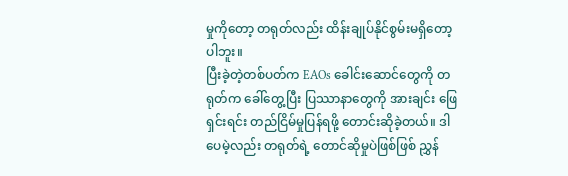မှုကိုတော့ တရုတ်လည်း ထိန်းချုပ်နိုင်စွမ်းမရှိတော့ပါဘူး။
ပြီးခဲ့တဲ့တစ်ပတ်က EAOs ခေါင်းဆောင်တွေကို တရုတ်က ခေါ်တွေ့ပြီး ပြဿာနာတွေကို အားချင်း ဖြေရှင်းရင်း တည်ငြိမ်မှုပြန်ရဖို့ တောင်းဆိုခဲ့တယ်။ ဒါပေမဲ့လည်း တရုတ်ရဲ့ တောင်ဆိုမှုပဲဖြစ်ဖြစ် ညွှန်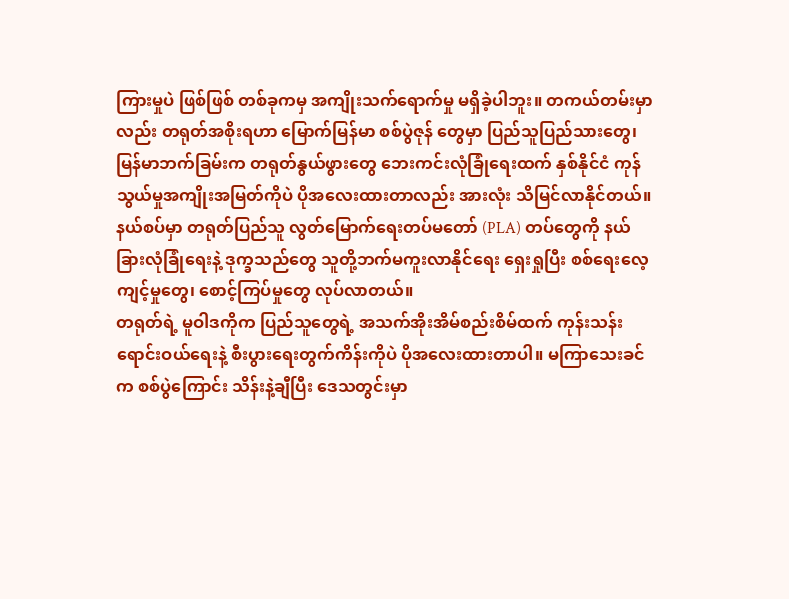ကြားမှုပဲ ဖြစ်ဖြစ် တစ်ခုကမှ အကျိုးသက်ရောက်မှု မရှိခဲ့ပါဘူး။ တကယ်တမ်းမှာလည်း တရုတ်အစိုးရဟာ မြောက်မြန်မာ စစ်ပွဲဇုန် တွေမှာ ပြည်သူပြည်သားတွေ၊ မြန်မာဘက်ခြမ်းက တရုတ်နွယ်ဖွားတွေ ဘေးကင်းလုံခြုံရေးထက် နှစ်နိုင်ငံ ကုန် သွယ်မှုအကျိုးအမြတ်ကိုပဲ ပိုအလေးထားတာလည်း အားလုံး သိမြင်လာနိုင်တယ်။ နယ်စပ်မှာ တရုတ်ပြည်သူ လွတ်မြောက်ရေးတပ်မတော် (PLA) တပ်တွေကို နယ်ခြားလုံခြုံရေးနဲ့ ဒုက္ခသည်တွေ သူတို့ဘက်မကူးလာနိုင်ရေး ရှေးရှုပြီး စစ်ရေးလေ့ကျင့်မှုတွေ၊ စောင့်ကြပ်မှုတွေ လုပ်လာတယ်။
တရုတ်ရဲ့ မူဝါဒကိုက ပြည်သူတွေရဲ့ အသက်အိုးအိမ်စည်းစိမ်ထက် ကုန်းသန်းရောင်းဝယ်ရေးနဲ့ စီးပွားရေးတွက်ကိန်းကိုပဲ ပိုအလေးထားတာပါ။ မကြာသေးခင်က စစ်ပွဲကြောင်း သိန်းနဲ့ချီပြီး ဒေသတွင်းမှာ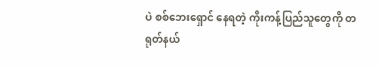ပဲ စစ်ဘေးရှောင် နေရတဲ့ ကိုးကန့်ပြည်သူတွေကို တရုတ်နယ်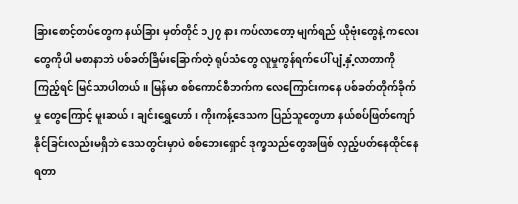ခြားစောင့်တပ်တွေက နယ်ခြား မှတ်တိုင် ၁၂၇ နား ကပ်လာတော့ မျက်ရည် ယိုဗုံးတွေနဲ့ ကလေးတွေကိုပါ မစာနာဘဲ ပစ်ခတ်ခြိမ်းခြောက်တဲ့ ရုပ်သံတွေ လူမှုကွန်ရက်ပေါ် ပျံ့နှံ့လာတာကို ကြည့်ရင် မြင်သာပါတယ်။ မြန်မာ စစ်ကောင်စီဘက်က လေကြောင်းကနေ ပစ်ခတ်တိုက်ခိုက်မှု တွေကြောင့် မူးဆယ်၊ ချင်းရွှေဟော်၊ ကိုးကန့်ဒေသက ပြည်သူတွေဟာ နယ်စပ်ဖြတ်ကျော်နိုင်ခြင်းလည်းမရှိဘဲ ဒေသတွင်းမှာပဲ စစ်ဘေးရှောင် ဒုက္ခသည်တွေအဖြစ် လှည့်ပတ်နေထိုင်နေရတာ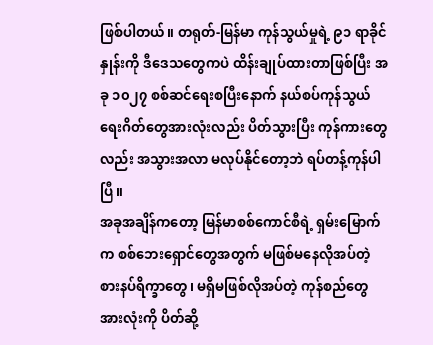ဖြစ်ပါတယ်။ တရုတ်-မြန်မာ ကုန်သွယ်မှုရဲ့ ၉၁ ရာခိုင်နှုန်းကို ဒီဒေသတွေကပဲ ထိန်းချုပ်ထားတာဖြစ်ပြီး အခု ၁၀၂၇ စစ်ဆင်ရေးစပြီးနောက် နယ်စပ်ကုန်သွယ်ရေးဂိတ်တွေအားလုံးလည်း ပိတ်သွားပြီး ကုန်ကားတွေလည်း အသွားအလာ မလုပ်နိုင်တော့ဘဲ ရပ်တန့်ကုန်ပါပြီ။
အခုအချိန်ကတော့ မြန်မာစစ်ကောင်စီရဲ့ ရှမ်းမြောက်က စစ်ဘေးရှောင်တွေအတွက် မဖြစ်မနေလိုအပ်တဲ့ စားနပ်ရိက္ခာတွေ၊ မရှိမဖြစ်လိုအပ်တဲ့ ကုန်စည်တွေအားလုံးကို ပိတ်ဆို့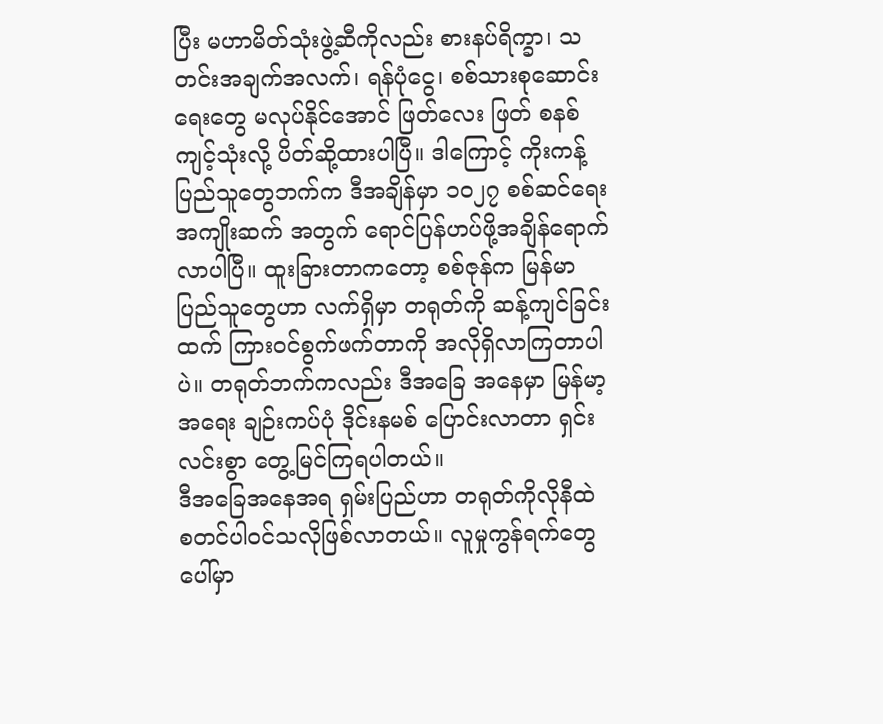ပြီး မဟာမိတ်သုံးဖွဲ့ဆီကိုလည်း စားနပ်ရိက္ခာ၊ သတင်းအချက်အလက်၊ ရန်ပုံငွေ၊ စစ်သားစုဆောင်းရေးတွေ မလုပ်နိုင်အောင် ဖြတ်လေး ဖြတ် စနစ် ကျင့်သုံးလို့ ပိတ်ဆို့ထားပါပြီ။ ဒါကြောင့် ကိုးကန့်ပြည်သူတွေဘက်က ဒီအချိန်မှာ ၁၀၂၇ စစ်ဆင်ရေး အကျိုးဆက် အတွက် ရောင်ပြန်ဟပ်ဖို့အချိန်ရောက်လာပါပြီ။ ထူးခြားတာကတော့ စစ်ဇုန်က မြန်မာပြည်သူတွေဟာ လက်ရှိမှာ တရုတ်ကို ဆန့်ကျင်ခြင်းထက် ကြားဝင်စွက်ဖက်တာကို အလိုရှိလာကြတာပါပဲ။ တရုတ်ဘက်ကလည်း ဒီအခြေ အနေမှာ မြန်မာ့အရေး ချဉ်းကပ်ပုံ ဒိုင်းနမစ် ပြောင်းလာတာ ရှင်းလင်းစွာ တွေ့မြင်ကြရပါတယ်။
ဒီအခြေအနေအရ ရှမ်းပြည်ဟာ တရုတ်ကိုလိုနီထဲ စတင်ပါဝင်သလိုဖြစ်လာတယ်။ လူမှုကွန်ရက်တွေပေါ်မှာ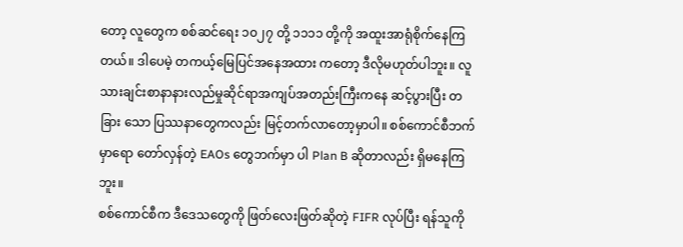တော့ လူတွေက စစ်ဆင်ရေး ၁၀၂၇ တို့ ၁၁၁၁ တို့ကို အထူးအာရုံစိုက်နေကြတယ်။ ဒါပေမဲ့ တကယ့်မြေပြင်အနေအထား ကတော့ ဒီလိုမဟုတ်ပါဘူး။ လူသားချင်းစာနာနားလည်မှုဆိုင်ရာအကျပ်အတည်းကြီးကနေ ဆင့်ပွားပြီး တခြား သော ပြဿနာတွေကလည်း မြင့်တက်လာတော့မှာပါ။ စစ်ကောင်စီဘက်မှာရော တော်လှန်တဲ့ EAOs တွေဘက်မှာ ပါ Plan B ဆိုတာလည်း ရှိမနေကြဘူး။
စစ်ကောင်စီက ဒီဒေသတွေကို ဖြတ်လေးဖြတ်ဆိုတဲ့ FIFR လုပ်ပြီး ရန်သူကို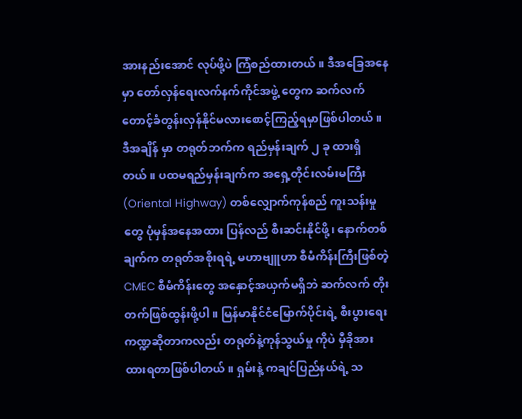အားနည်းအောင် လုပ်ဖို့ပဲ ကြံစည်ထားတယ်။ ဒီအခြေအနေမှာ တော်လှန်ရေးလက်နက်ကိုင်အဖွဲ့ တွေက ဆက်လက်တောင့်ခံတွန်းလှန်နိုင်မလားစောင့်ကြည့်ရမှာဖြစ်ပါတယ်။ ဒီအချိန် မှာ တရုတ်ဘက်က ရည်မှန်းချက် ၂ ခု ထားရှိတယ်။ ပထမရည်မှန်းချက်က အရှေ့တိုင်းလမ်းမကြီး (Oriental Highway) တစ်လျှောက်ကုန်စည် ကူးသန်းမှုတွေ ပုံမှန်အနေအထား ပြန်လည် စီးဆင်းနိုင်ဖို့၊ နောက်တစ်ချက်က တရုတ်အစိုးရရဲ့ မဟာဗျူဟာ စီမံကိန်းကြီးဖြစ်တဲ့ CMEC စီမံကိန်းတွေ အနှောင့်အယှက်မရှိဘဲ ဆက်လက် တိုးတက်ဖြစ်ထွန်းဖို့ပါ။ မြန်မာနိုင်ငံမြောက်ပိုင်းရဲ့ စီးပွားရေးကဏ္ဍဆိုတာကလည်း တရုတ်နဲ့ကုန်သွယ်မှု ကိုပဲ မှီခိုအားထားရတာဖြစ်ပါတယ်။ ရှမ်းနဲ့ ကချင်ပြည်နယ်ရဲ့ သ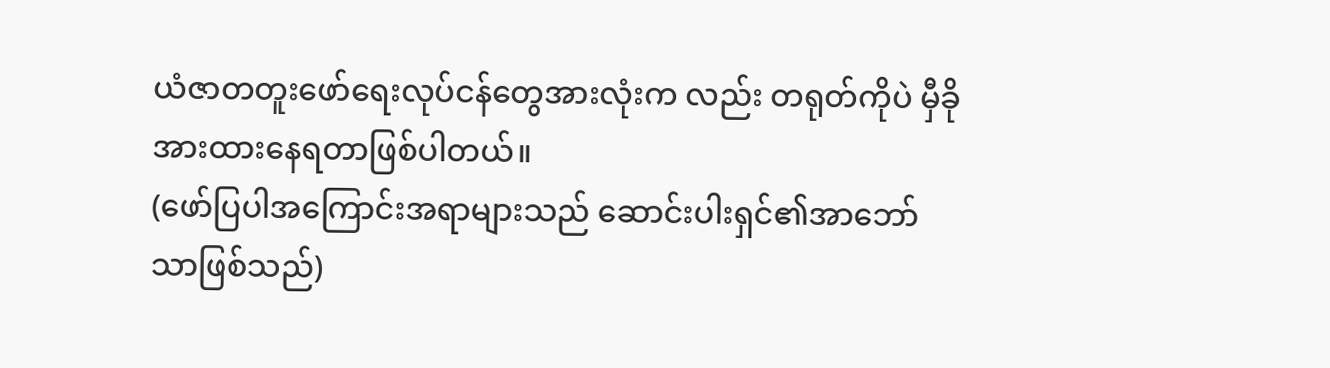ယံဇာတတူးဖော်ရေးလုပ်ငန်တွေအားလုံးက လည်း တရုတ်ကိုပဲ မှီခိုအားထားနေရတာဖြစ်ပါတယ်။
(ဖော်ပြပါအကြောင်းအရာများသည် ဆောင်းပါးရှင်၏အာဘော်သာဖြစ်သည်)